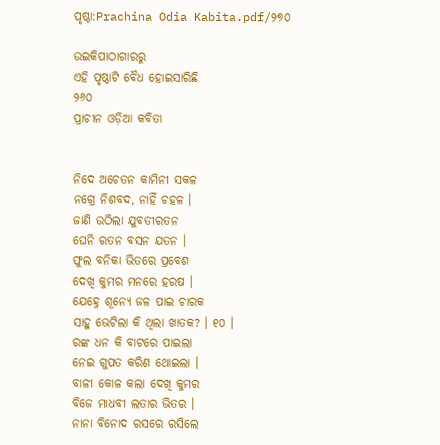ପୃଷ୍ଠା:Prachina Odia Kabita.pdf/୨୭୦

ଉଇକିପାଠାଗାର‌ରୁ
ଏହି ପୃଷ୍ଠାଟି ବୈଧ ହୋଇସାରିଛି
୨୬୦
ପ୍ରାଚୀନ ଓଡ଼ିଆ କବିତା


ନିଦେ ଅଚେତନ କାମିନୀ ସକଳ
ନ‌ଗ୍ରେ ନିଶବଦ, ନାହିଁ ଚହଳ ।
ଜାଣି ଉଠିଲା ଯୁବତୀରତନ
ଘେନି ରତନ ବସନ ଯତନ ।
ଫୁଲ ବନିକା ଭିତରେ ପ୍ରବେଶ
ଦେଖି କୁମର ମନରେ ହରଷ ।
ଯେହ୍ନେ ଶୂନ୍ୟେ ଜଳ ପାଇ ଚାରକ
ସାହୁ ଭେଟିଲା କି ଥିଲା ଖାତକ? । ୧୦ ।
ରଙ୍କ ଧନ କି ବାଟରେ ପାଇଲା
ନେଇ ଗୁପତ କରିଣ ଥୋଇଲା ।
ବାଳୀ କୋଳ କଲା ଦେଖି କୁମର
ବିଜେ ମାଧବୀ ଲତାର ଭିତର ।
ନାନା ବିନୋଦ ରସରେ ରସିଲେ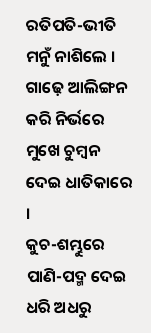ରତିପତି-ଭୀତି ମନୁଁ ନାଶିଲେ ।
ଗାଢ଼େ ଆଲିଙ୍ଗନ କରି ନିର୍ଭରେ
ମୁଖେ ଚୁମ୍ବନ ଦେଇ ଧାତିକାରେ ।
କୁଚ-ଶମ୍ଭୁରେ ପାଣି-ପଦ୍ମ ଦେଇ
ଧରି ଅଧରୁ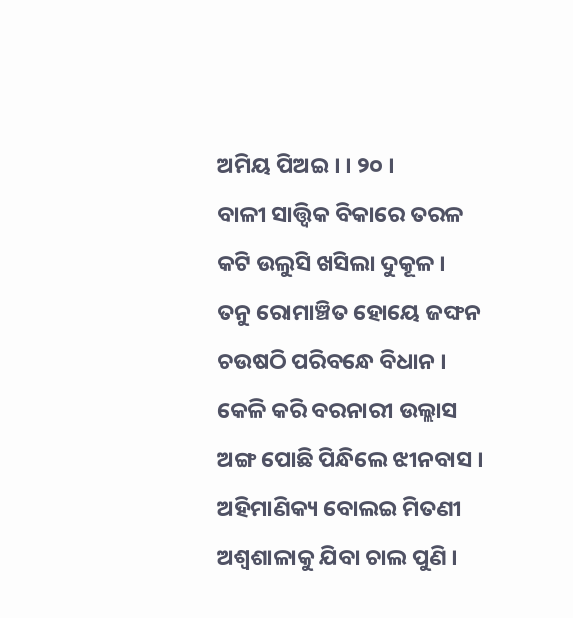ଅମିୟ ପିଅଇ । । ୨୦ ।
ବାଳୀ ସାତ୍ତ୍ୱିକ ବିକାରେ ତରଳ
କଟି ଉଲୁସି ଖସିଲା ଦୁକୂଳ ।
ତନୁ ରୋମାଞ୍ଚିତ ହୋୟେ ଜଙ୍ଘନ
ଚଉଷଠି ପରିବନ୍ଧେ ବିଧାନ ।
କେଳି କରି ବରନାରୀ ଉଲ୍ଲାସ
ଅଙ୍ଗ ପୋଛି ପିନ୍ଧିଲେ ଝୀନବାସ ।
ଅହିମାଣିକ୍ୟ ବୋଲଇ ମିତଣୀ
ଅଶ୍ୱଶାଳାକୁ ଯିବା ଚାଲ ପୁଣି ।